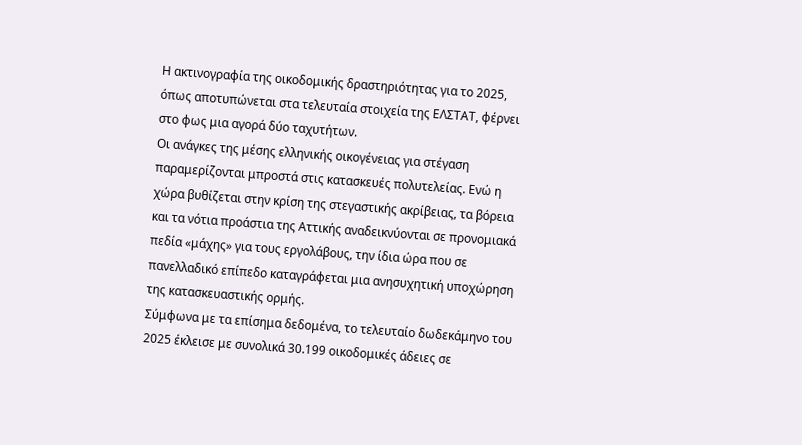Η ακτινογραφία της οικοδομικής δραστηριότητας για το 2025, όπως αποτυπώνεται στα τελευταία στοιχεία της ΕΛΣΤΑΤ, φέρνει στο φως μια αγορά δύο ταχυτήτων.
Oι ανάγκες της μέσης ελληνικής οικογένειας για στέγαση παραμερίζονται μπροστά στις κατασκευές πολυτελείας. Ενώ η χώρα βυθίζεται στην κρίση της στεγαστικής ακρίβειας, τα βόρεια και τα νότια προάστια της Αττικής αναδεικνύονται σε προνομιακά πεδία «μάχης» για τους εργολάβους, την ίδια ώρα που σε πανελλαδικό επίπεδο καταγράφεται μια ανησυχητική υποχώρηση της κατασκευαστικής ορμής.
Σύμφωνα με τα επίσημα δεδομένα, το τελευταίο δωδεκάμηνο του 2025 έκλεισε με συνολικά 30.199 οικοδομικές άδειες σε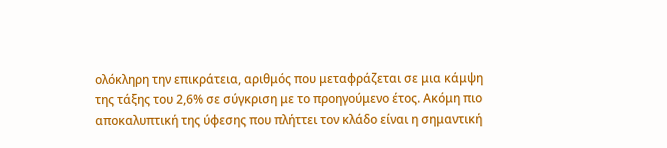ολόκληρη την επικράτεια, αριθμός που μεταφράζεται σε μια κάμψη της τάξης του 2,6% σε σύγκριση με το προηγούμενο έτος. Ακόμη πιο αποκαλυπτική της ύφεσης που πλήττει τον κλάδο είναι η σημαντική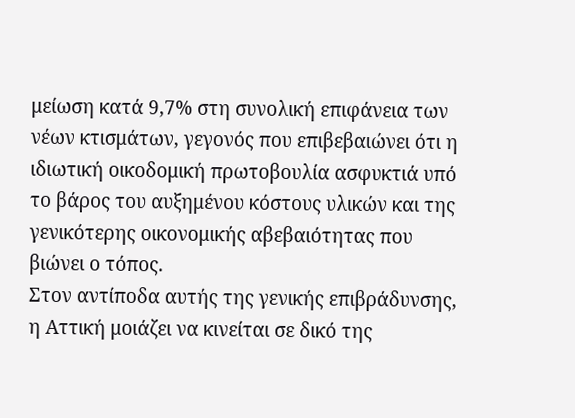μείωση κατά 9,7% στη συνολική επιφάνεια των νέων κτισμάτων, γεγονός που επιβεβαιώνει ότι η ιδιωτική οικοδομική πρωτοβουλία ασφυκτιά υπό το βάρος του αυξημένου κόστους υλικών και της γενικότερης οικονομικής αβεβαιότητας που βιώνει ο τόπος.
Στον αντίποδα αυτής της γενικής επιβράδυνσης, η Αττική μοιάζει να κινείται σε δικό της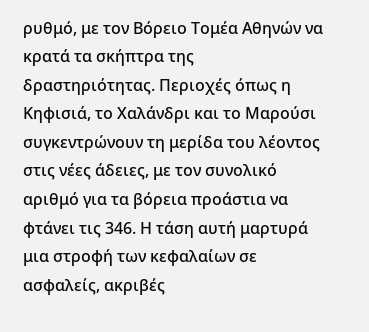ρυθμό, με τον Βόρειο Τομέα Αθηνών να κρατά τα σκήπτρα της δραστηριότητας. Περιοχές όπως η Κηφισιά, το Χαλάνδρι και το Μαρούσι συγκεντρώνουν τη μερίδα του λέοντος στις νέες άδειες, με τον συνολικό αριθμό για τα βόρεια προάστια να φτάνει τις 346. Η τάση αυτή μαρτυρά μια στροφή των κεφαλαίων σε ασφαλείς, ακριβές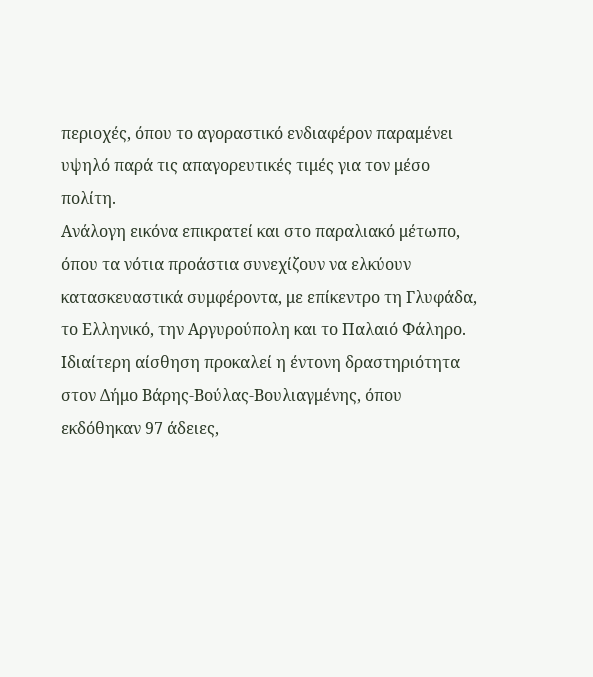περιοχές, όπου το αγοραστικό ενδιαφέρον παραμένει υψηλό παρά τις απαγορευτικές τιμές για τον μέσο πολίτη.
Ανάλογη εικόνα επικρατεί και στο παραλιακό μέτωπο, όπου τα νότια προάστια συνεχίζουν να ελκύουν κατασκευαστικά συμφέροντα, με επίκεντρο τη Γλυφάδα, το Ελληνικό, την Αργυρούπολη και το Παλαιό Φάληρο. Ιδιαίτερη αίσθηση προκαλεί η έντονη δραστηριότητα στον Δήμο Βάρης-Βούλας-Βουλιαγμένης, όπου εκδόθηκαν 97 άδειες,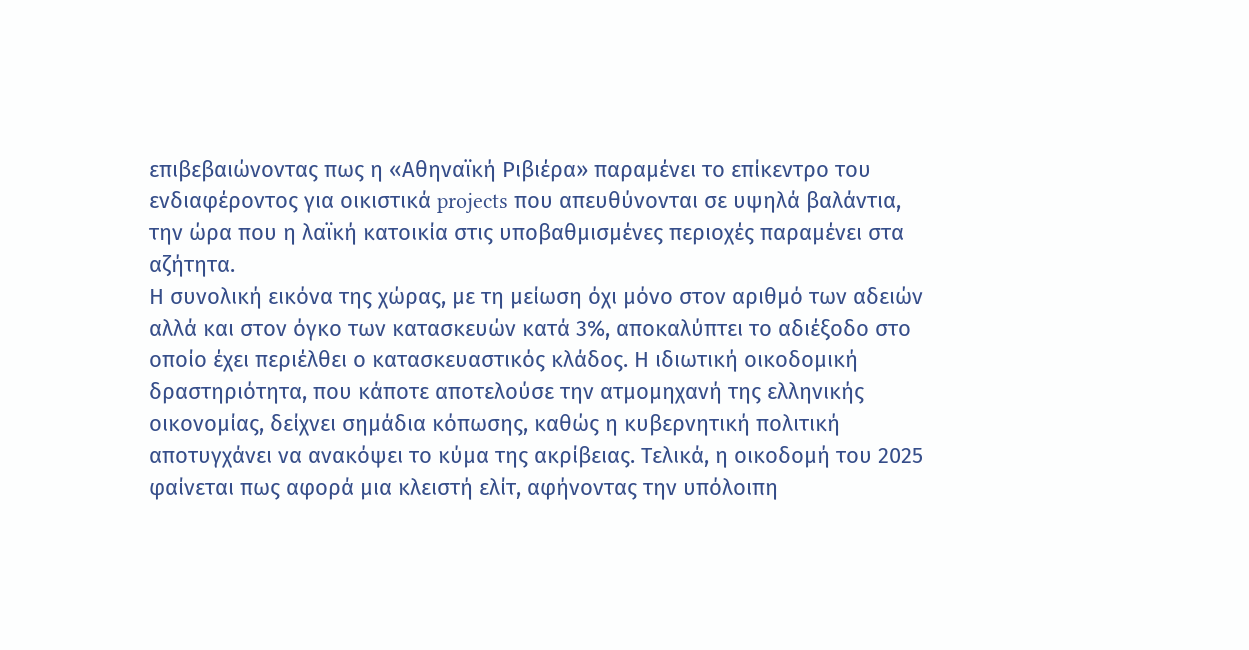επιβεβαιώνοντας πως η «Αθηναϊκή Ριβιέρα» παραμένει το επίκεντρο του ενδιαφέροντος για οικιστικά projects που απευθύνονται σε υψηλά βαλάντια, την ώρα που η λαϊκή κατοικία στις υποβαθμισμένες περιοχές παραμένει στα αζήτητα.
Η συνολική εικόνα της χώρας, με τη μείωση όχι μόνο στον αριθμό των αδειών αλλά και στον όγκο των κατασκευών κατά 3%, αποκαλύπτει το αδιέξοδο στο οποίο έχει περιέλθει ο κατασκευαστικός κλάδος. Η ιδιωτική οικοδομική δραστηριότητα, που κάποτε αποτελούσε την ατμομηχανή της ελληνικής οικονομίας, δείχνει σημάδια κόπωσης, καθώς η κυβερνητική πολιτική αποτυγχάνει να ανακόψει το κύμα της ακρίβειας. Τελικά, η οικοδομή του 2025 φαίνεται πως αφορά μια κλειστή ελίτ, αφήνοντας την υπόλοιπη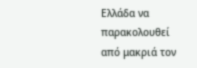Ελλάδα να παρακολουθεί από μακριά τον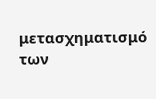μετασχηματισμό των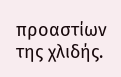προαστίων της χλιδής.